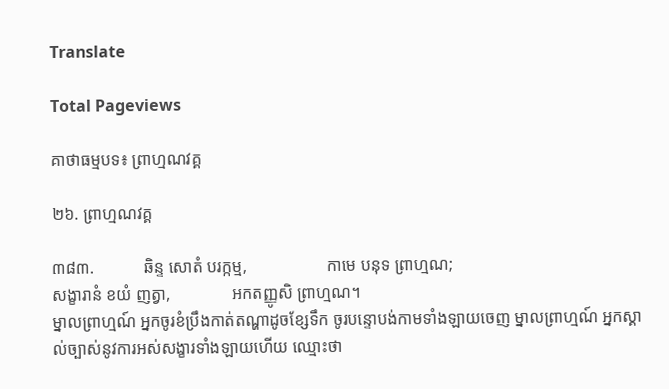Translate

Total Pageviews

គាថាធម្មបទ៖ ព្រាហ្មណវគ្គ

២៦. ព្រាហ្មណវគ្គ

៣៨៣.            ឆិន្ទ សោតំ បរក្កម្ម,                   កាមេ បនុទ ព្រាហ្មណ;
សង្ខារានំ ខយំ ញត្វា,               អកតញ្ញូសិ ព្រាហ្មណ។
ម្នាលព្រាហ្មណ៍ អ្នកចូរខំប្រឹងកាត់តណ្ហាដូចខ្សែទឹក ចូរបន្ទោបង់កាមទាំងឡាយចេញ ម្នាលព្រាហ្មណ៍ អ្នកស្គាល់ច្បាស់នូវការអស់សង្ខារទាំងឡាយហើយ ឈ្មោះថា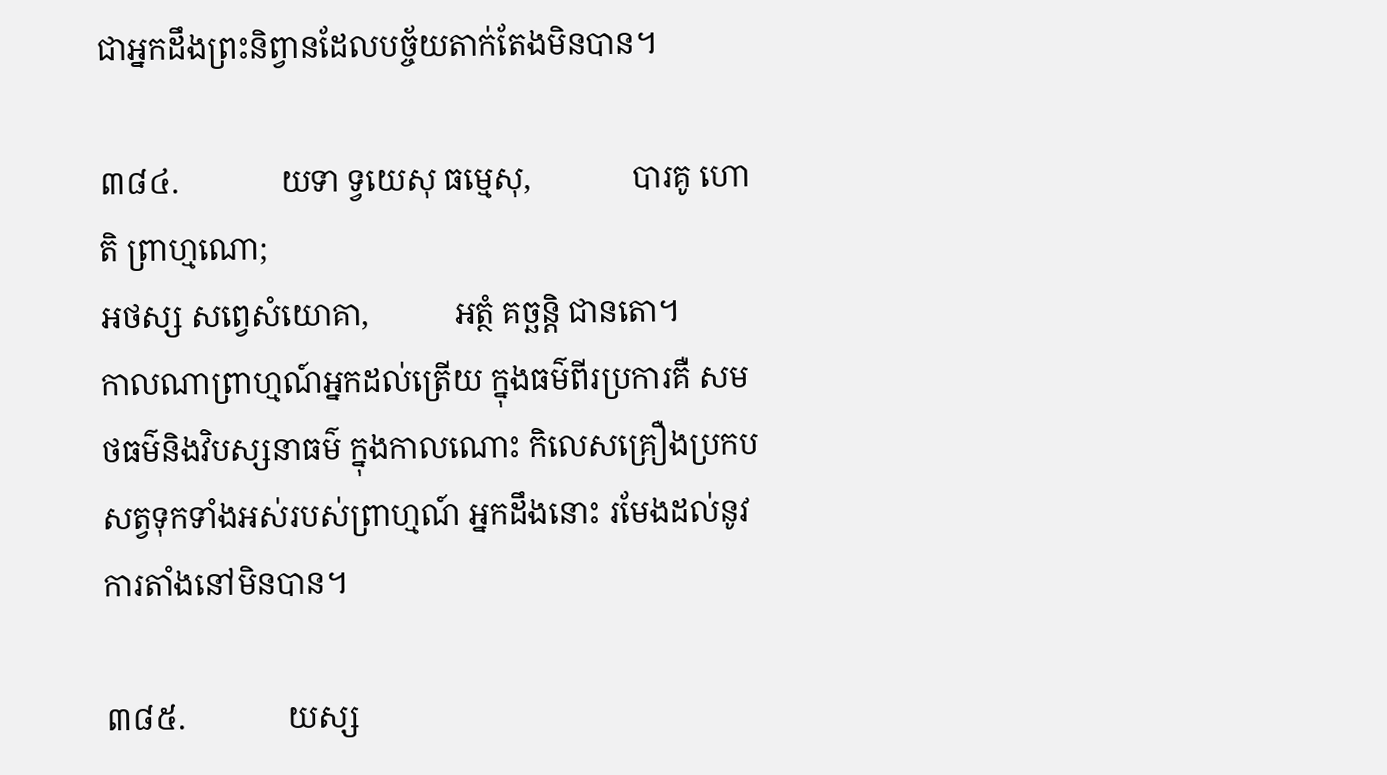ជាអ្នកដឹងព្រះនិព្វានដែលបច្ច័យតាក់តែងមិនបាន។

៣៨៤.             យទា ទ្វយេសុ ធម្មេសុ,             បារគូ ហោតិ ព្រាហ្មណោ;
អថស្ស សព្វេសំយោគា,           អត្ថំ គច្ឆន្តិ ជានតោ។
កាលណាព្រាហ្មណ៍អ្នកដល់ត្រើយ ក្នុងធម៌ពីរប្រការគឺ សមថធម៌និងវិបស្សនាធម៌ ក្នុងកាលណោះ កិលេសគ្រឿងប្រកបសត្វទុកទាំងអស់របស់ព្រាហ្មណ៍ អ្នកដឹងនោះ រមែងដល់នូវការតាំងនៅមិនបាន។

៣៨៥.             យស្ស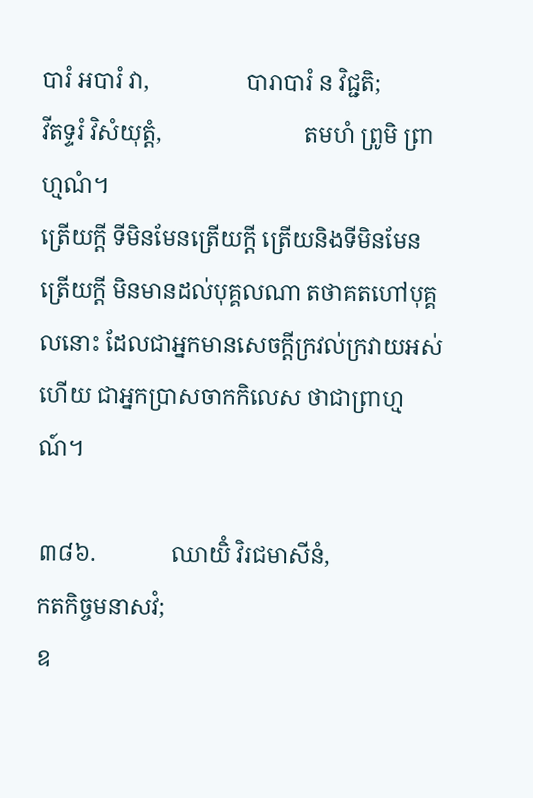បារំ អបារំ វា,                 បារាបារំ ន វិជ្ជតិ;
វីតទ្ទរំ វិសំយុត្តំ,                         តមហំ ព្រូមិ ព្រាហ្មណំ។
ត្រើយក្ដី ទីមិនមែនត្រើយក្ដី ត្រើយនិងទីមិនមែនត្រើយក្ដី មិនមានដល់បុគ្គលណា តថាគតហៅបុគ្គលនោះ ដែលជាអ្នកមានសេចក្ដីក្រវល់ក្រវាយអស់ហើយ ជាអ្នកប្រាសចាកកិលេស ថាជាព្រាហ្មណ៍។

៣៨៦.             ឈាយិំ វិរជមាសីនំ,                  កតកិច្ចមនាសវំ;
ឧ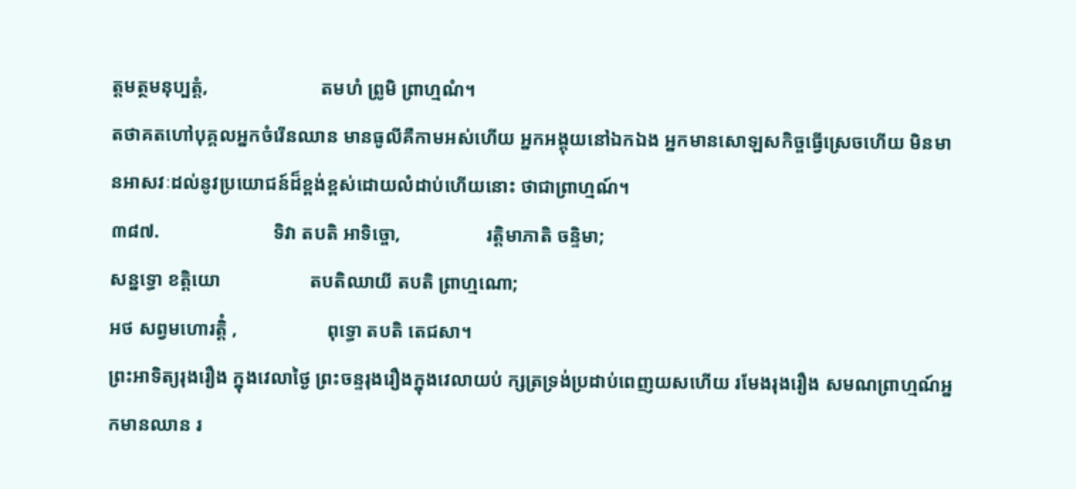ត្តមត្ថមនុប្បត្តំ,                        តមហំ ព្រូមិ ព្រាហ្មណំ។
តថាគតហៅបុគ្គលអ្នកចំរើនឈាន មានធូលីគឺកាមអស់ហើយ អ្នកអង្គុយនៅឯកឯង អ្នកមានសោឡសកិច្ចធ្វើស្រេចហើយ មិនមានអាសវៈដល់នូវប្រយោជន៍ដ៏ខ្ពង់ខ្ពស់ដោយលំដាប់ហើយនោះ ថាជាព្រាហ្មណ៍។
៣៨៧.                        ទិវា តបតិ អាទិច្ចោ,                  រត្តិមាភាតិ ចន្ទិមា;
សន្នទ្ធោ ខត្តិយោ                   តបតិឈាយី តបតិ ព្រាហ្មណោ;
អថ សព្វមហោរត្តិំ ,                   ពុទ្ធោ តបតិ តេជសា។
ព្រះអាទិត្យរុងរឿង ក្នុងវេលាថ្ងៃ ព្រះចន្ទរុងរឿងក្នុងវេលាយប់ ក្សត្រទ្រង់ប្រដាប់ពេញយសហើយ រមែងរុងរឿង សមណព្រាហ្មណ៍អ្នកមានឈាន រ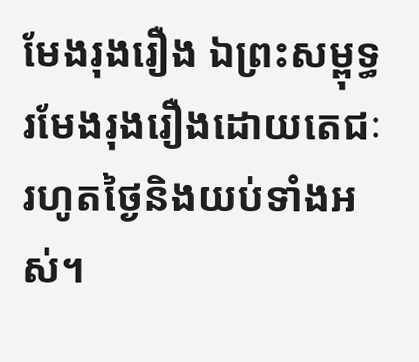មែងរុងរឿង ឯព្រះសម្ពុទ្ធរមែងរុងរឿងដោយតេជៈរហូតថ្ងៃនិងយប់ទាំងអស់។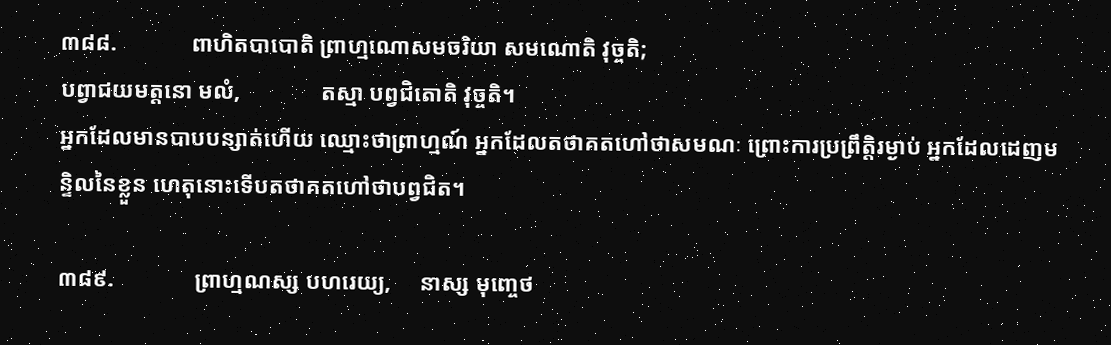៣៨៨.             ពាហិតបាបោតិ ព្រាហ្មណោសមចរិយា សមណោតិ វុច្ចតិ;
បព្វាជយមត្តនោ មលំ,              តស្មា បព្វជិតោតិ វុច្ចតិ។
អ្នកដែលមានបាបបន្សាត់ហើយ ឈ្មោះថាព្រាហ្មណ៍ អ្នកដែលតថាគតហៅថាសមណៈ ព្រោះការប្រព្រឹត្តិរម្ងាប់ អ្នកដែលដេញមន្ទិលនៃខ្លួន ហេតុនោះទើបតថាគតហៅថាបព្វជិត។

៣៨៩.              ព្រាហ្មណស្ស បហរេយ្យ,     នាស្ស មុញ្ចេថ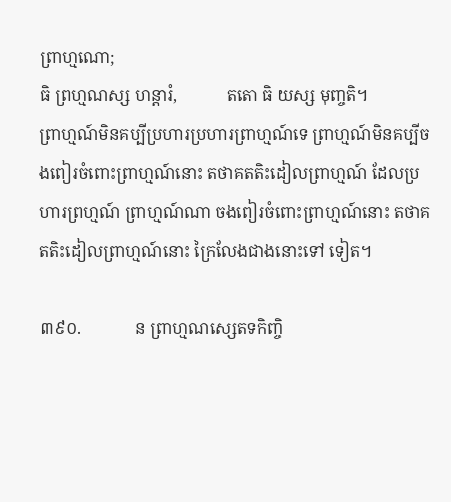ព្រាហ្មណោ;
ធិ ព្រហ្មណស្ស ហន្តារំ,            តតោ ធិ យស្ស មុញ្ចតិ។
ព្រាហ្មណ៍មិនគប្បីប្រហារប្រហារព្រាហ្មណ៍ទេ ព្រាហ្មណ៍មិនគប្បីចងពៀរចំពោះព្រាហ្មណ៍នោះ តថាគតតិះដៀលព្រាហ្មណ៍ ដែលប្រហារព្រហ្មណ៍ ព្រាហ្មណ៍ណា ចងពៀរចំពោះព្រាហ្មណ៍នោះ តថាគតតិះដៀលព្រាហ្មណ៍នោះ ក្រៃលែងជាងនោះទៅ ទៀត។

៣៩០.             ន ព្រាហ្មណស្សេតទកិញ្ចិ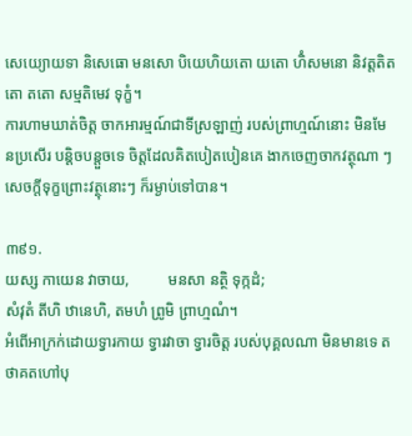សេយ្យោយទា និសេធោ មនសោ បិយេហិយតោ យតោ ហិំសមនោ និវត្តតិតតោ តតោ សម្មតិមេវ ទុក្ខំ។
ការហាមឃាត់ចិត្ត ចាកអារម្មណ៍ជាទីស្រឡាញ់ របស់ព្រាហ្មណ៍នោះ មិនមែនប្រសើរ បន្ដិចបន្ដួចទេ ចិត្តដែលគិតបៀតបៀនគេ ងាកចេញចាកវត្ថុណា ៗ សេចក្ដីទុក្ខព្រោះវត្ថុនោះៗ ក៏រម្ងាប់ទៅបាន។

៣៩១.
យស្ស កាយេន វាចាយ,          មនសា នត្ថិ ទុក្កដំ;
សំវុតំ តីហិ ឋានេហិ, តមហំ ព្រូមិ ព្រាហ្មណំ។
អំពើអាក្រក់ដោយទ្វារកាយ ទ្វារវាចា ទ្វារចិត្ត របស់បុគ្គលណា មិនមានទេ តថាគតហៅបុ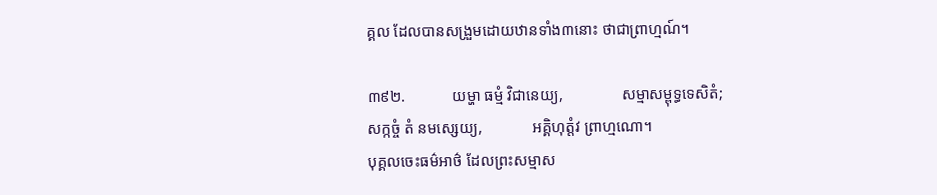គ្គល ដែលបានសង្រួមដោយឋានទាំង៣នោះ ថាជាព្រាហ្មណ៍។

៣៩២.            យម្ហា ធម្មំ វិជានេយ្យ,               សម្មាសម្ពុទ្ធទេសិតំ;
សក្កច្ចំ តំ នមស្សេយ្យ,             អគ្គិហុត្តំវ ព្រាហ្មណោ។
បុគ្គលចេះធម៌អាថ៌ ដែលព្រះសម្មាស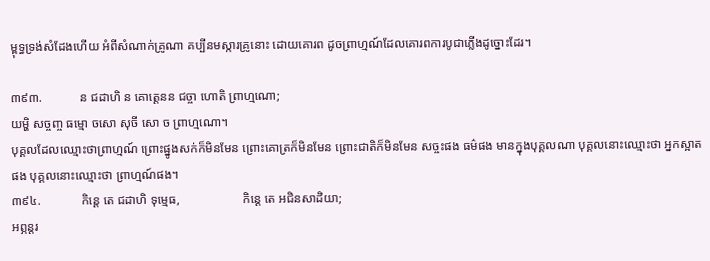ម្ពុទ្ធទ្រង់សំដែងហើយ អំពីសំណាក់គ្រូណា គប្បីនមស្ការគ្រូនោះ ដោយគោរព ដូចព្រាហ្មណ៍ដែលគោរពការបូជាភ្លើងដូច្នោះដែរ។

៣៩៣.            ន ជដាហិ ន គោត្តេនន ជច្ចា ហោតិ ព្រាហ្មណោ;
យម្ហិ សច្ចញ្ច ធម្មោ ចសោ សុចី សោ ច ព្រាហ្មណោ។
បុគ្គលដែលឈ្មោះថាព្រាហ្មណ៍ ព្រោះផ្នូងសក់ក៏មិនមែន ព្រោះគោត្រក៏មិនមែន ព្រោះជាតិក៏មិនមែន សច្ចះផង ធម៌ផង មានក្នុងបុគ្គលណា បុគ្គលនោះឈ្មោះថា អ្នកស្អាតផង បុគ្គលនោះឈ្មោះថា ព្រាហ្មណ៍ផង។
៣៩៤.             កិន្ដេ តេ ជដាហិ ទុម្មេធ,                    កិន្ដេ តេ អជិនសាដិយា;
អព្ភន្តរ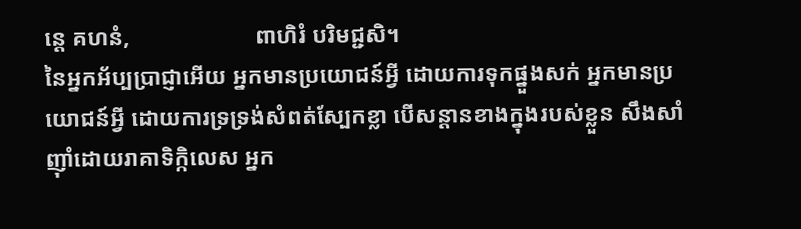ន្ដេ គហនំ,                      ពាហិរំ បរិមជ្ជសិ។
នៃអ្នកអ័ប្បប្រាជ្ញាអើយ អ្នកមានប្រយោជន៍អ្វី ដោយការទុកផ្នួងសក់ អ្នកមានប្រយោជន៍អ្វី ដោយការទ្រទ្រង់សំពត់ស្បែកខ្លា បើសន្ដានខាងក្នុងរបស់ខ្លួន សឹងសាំញ៉ាំដោយរាគាទិក្កិលេស អ្នក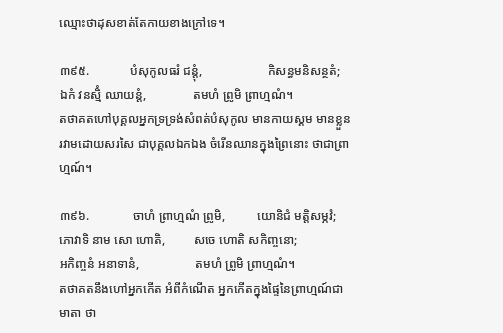ឈ្មោះថាដុសខាត់តែកាយខាងក្រៅទេ។

៣៩៥.             បំសុកូលធរំ ជន្តុំ,                     កិសន្ធមនិសន្ថតំ;
ឯកំ វនស្មិំ ឈាយន្តំ,               តមហំ ព្រូមិ ព្រាហ្មណំ។
តថាគតហៅបុគ្គលអ្នកទ្រទ្រង់សំពត់បំសុកូល មានកាយស្គម មានខ្លួនរវាមដោយសរសៃ ជាបុគ្គលឯកឯង ចំរើនឈានក្នុងព្រៃនោះ ថាជាព្រាហ្មណ៍។

៣៩៦.              ចាហំ ព្រាហ្មណំ ព្រូមិ,          យោនិជំ មត្តិសម្ភវំ;
ភោវាទិ នាម សោ ហោតិ,         សចេ ហោតិ សកិញ្ចនោ;
អកិញ្ចនំ អនាទានំ,                  តមហំ ព្រូមិ ព្រាហ្មណំ។
តថាគតនឹងហៅអ្នកកើត អំពីកំណើត អ្នកកើតក្នុងផ្ទៃនៃព្រាហ្មណ៍ជាមាតា ថា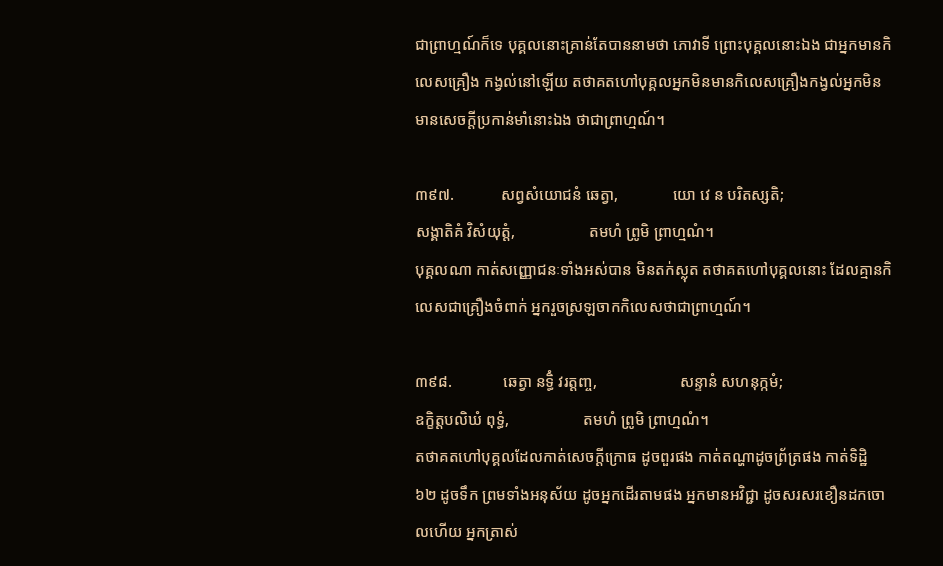ជាព្រាហ្មណ៍ក៏ទេ បុគ្គលនោះគ្រាន់តែបាននាមថា ភោវាទី ព្រោះបុគ្គលនោះឯង ជាអ្នកមានកិលេសគ្រឿង កង្វល់នៅឡើយ តថាគតហៅបុគ្គលអ្នកមិនមានកិលេសគ្រឿងកង្វល់អ្នកមិនមានសេចក្ដីប្រកាន់មាំនោះឯង ថាជាព្រាហ្មណ៍។

៣៩៧.            សព្វសំយោជនំ ឆេត្វា,              យោ វេ ន បរិតស្សតិ;
សង្គាតិគំ វិសំយុត្តំ,                   តមហំ ព្រូមិ ព្រាហ្មណំ។
បុគ្គលណា កាត់សញ្ញោជនៈទាំងអស់បាន មិនតក់ស្លុត តថាគតហៅបុគ្គលនោះ ដែលគ្មានកិលេសជាគ្រឿងចំពាក់ អ្នករួចស្រឡចាកកិលេសថាជាព្រាហ្មណ៍។

៣៩៨.             ឆេត្វា នទ្ធិំ វរត្តញ្ច,                     សន្ទានំ សហនុក្កមំ;
ឧក្ខិត្តបលិឃំ ពុទ្ធំ,                   តមហំ ព្រូមិ ព្រាហ្មណំ។
តថាគតហៅបុគ្គលដែលកាត់សេចក្ដីក្រោធ ដូចពួរផង កាត់តណ្ហាដូចព្រ័ត្រផង កាត់ទិដ្ឋិ ៦២ ដូចទឹក ព្រមទាំងអនុស័យ ដូចអ្នកដើរតាមផង អ្នកមានអវិជ្ជា ដូចសរសរខឿនដកចោលហើយ អ្នកត្រាស់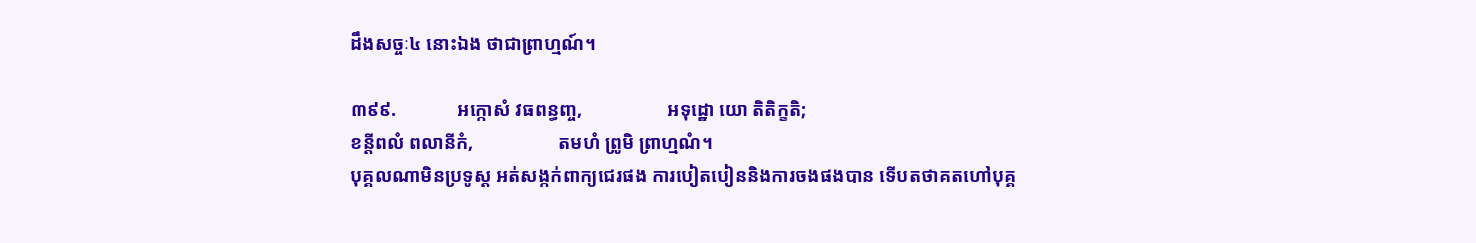ដឹងសច្ចៈ៤ នោះឯង ថាជាព្រាហ្មណ៍។

៣៩៩.             អក្កោសំ វធពន្ធញ្ច,                  អទុដ្ឋោ យោ តិតិក្ខតិ;
ខន្តីពលំ ពលានីកំ,                  តមហំ ព្រូមិ ព្រាហ្មណំ។
បុគ្គលណាមិនប្រទូស្ដ អត់សង្កក់ពាក្យជេរផង ការបៀតបៀននិងការចងផងបាន ទើបតថាគតហៅបុគ្គ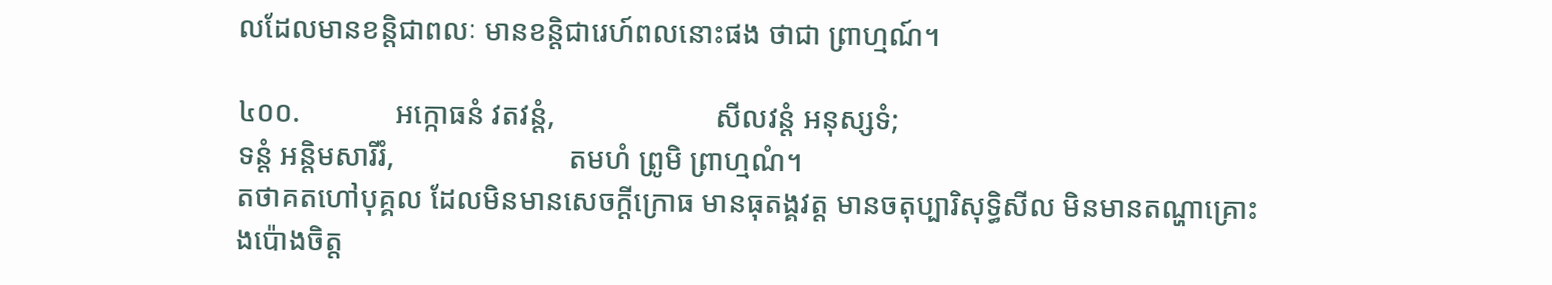លដែលមានខន្ដិជាពលៈ មានខន្ដិជារេហ៍ពលនោះផង ថាជា ព្រាហ្មណ៍។

៤០០.             អក្កោធនំ វតវន្តំ,                      សីលវន្តំ អនុស្សទំ;
ទន្តំ អន្តិមសារីរំ,                        តមហំ ព្រូមិ ព្រាហ្មណំ។
តថាគតហៅបុគ្គល ដែលមិនមានសេចក្ដីក្រោធ មានធុតង្គវត្ត មានចតុប្បារិសុទ្ធិសីល មិនមានតណ្ហាគ្រោះងប៉ោងចិត្ត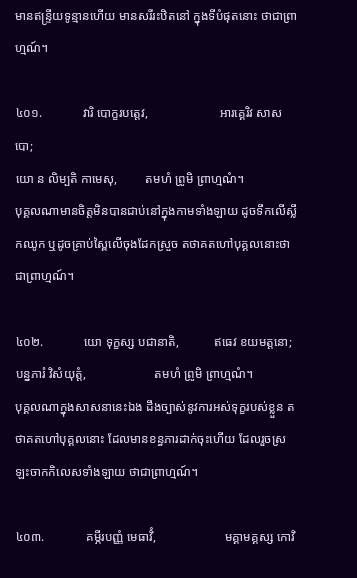មានឥន្ទ្រីយទូន្មានហើយ មានសរីរះឋិតនៅ ក្នុងទីបំផុតនោះ ថាជាព្រាហ្មណ៍។

៤០១.             វារិ បោក្ខរបត្តេវ,                       អារគ្គេរិវ សាសបោ;
យោ ន លិម្បតិ កាមេសុ,         តមហំ ព្រូមិ ព្រាហ្មណំ។
បុគ្គលណាមានចិត្តមិនបានជាប់នៅក្នុងកាមទាំងឡាយ ដូចទឹកលើស្លឹកឈូក ឬដូចគ្រាប់ស្ពៃលើចុងដែកស្រួច តថាគតហៅបុគ្គលនោះថាជាព្រាហ្មណ៍។

៤០២.             យោ ទុក្ខស្ស បជានាតិ,           ឥធេវ ខយមត្តនោ;
បន្នភារំ វិសំយុត្តំ,                      តមហំ ព្រូមិ ព្រាហ្មណំ។
បុគ្គលណាក្នុងសាសនានេះឯង ដឹងច្បាស់នូវការអស់ទុក្ខរបស់ខ្លួន តថាគតហៅបុគ្គលនោះ ដែលមានខន្ធភារដាក់ចុះហើយ ដែលរួចស្រឡះចាកកិលេសទាំងឡាយ ថាជាព្រាហ្មណ៍។

៤០៣.             គម្ភីរបញ្ញំ មេធាវិំ,                      មគ្គាមគ្គស្ស កោវិ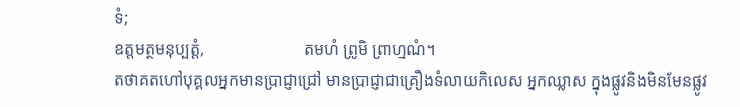ទំ;
ឧត្តមត្ថមនុប្បត្តំ,                        តមហំ ព្រូមិ ព្រាហ្មណំ។
តថាគតហៅបុគ្គលអ្នកមានប្រាជ្ញាជ្រៅ មានប្រាជ្ញាជាគ្រឿងទំលាយកិលេស អ្នកឈ្លាស ក្នុងផ្លូវនិងមិនមែនផ្លូវ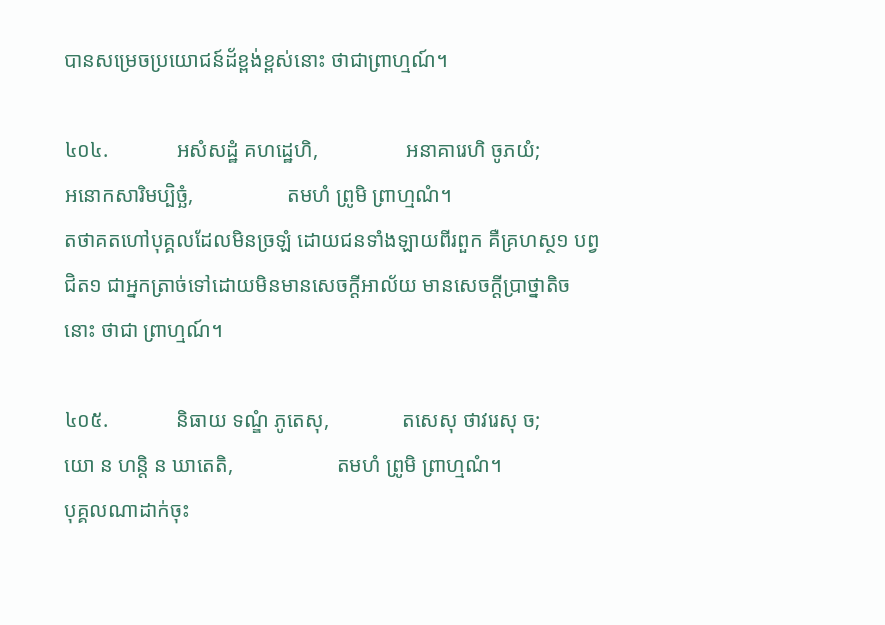បានសម្រេចប្រយោជន៍ដ័ខ្ពង់ខ្ពស់នោះ ថាជាព្រាហ្មណ៍។

៤០៤.             អសំសដ្ឋំ គហដ្ឋេហិ,                 អនាគារេហិ ចូភយំ;
អនោកសារិមប្បិច្ឆំ,                  តមហំ ព្រូមិ ព្រាហ្មណំ។
តថាគតហៅបុគ្គលដែលមិនច្រឡំ ដោយជនទាំងឡាយពីរពួក គឺគ្រហស្ថ១ បព្វជិត១ ជាអ្នកត្រាច់ទៅដោយមិនមានសេចក្ដីអាល័យ មានសេចក្ដីប្រាថ្នាតិចនោះ ថាជា ព្រាហ្មណ៍។

៤០៥.             និធាយ ទណ្ឌំ ភូតេសុ,              តសេសុ ថាវរេសុ ច;
យោ ន ហន្តិ ន ឃាតេតិ,                    តមហំ ព្រូមិ ព្រាហ្មណំ។
បុគ្គលណាដាក់ចុះ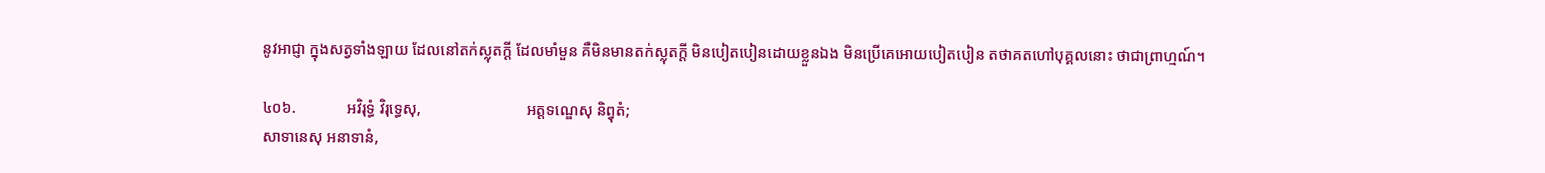នូវអាជ្ញា ក្នុងសត្វទាំងឡាយ ដែលនៅតក់ស្លុតក្ដី ដែលមាំមួន គឺមិនមានតក់ស្លុតក្ដី មិនបៀតបៀនដោយខ្លួនឯង មិនប្រើគេអោយបៀតបៀន តថាគតហៅបុគ្គលនោះ ថាជាព្រាហ្មណ៍។

៤០៦.             អវិរុទ្ធំ វិរុទ្ធេសុ,                           អត្តទណ្ឌេសុ និព្វុតំ;
សាទានេសុ អនាទានំ,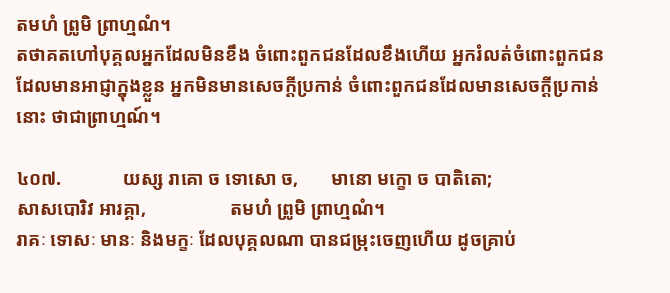តមហំ ព្រូមិ ព្រាហ្មណំ។
តថាគតហៅបុគ្គលអ្នកដែលមិនខឹង ចំពោះពួកជនដែលខឹងហើយ អ្នករំលត់ចំពោះពួកជនដែលមានអាជ្ញាក្នុងខ្លួន អ្នកមិនមានសេចក្ដីប្រកាន់ ចំពោះពួកជនដែលមានសេចក្ដីប្រកាន់នោះ ថាជាព្រាហ្មណ៍។

៤០៧.             យស្ស រាគោ ច ទោសោ ច,       មានោ មក្ខោ ច បាតិតោ;
សាសបោរិវ អារគ្គា,                  តមហំ ព្រូមិ ព្រាហ្មណំ។
រាគៈ ទោសៈ មានៈ និងមក្ខៈ ដែលបុគ្គលណា បានជម្រុះចេញហើយ ដូចគ្រាប់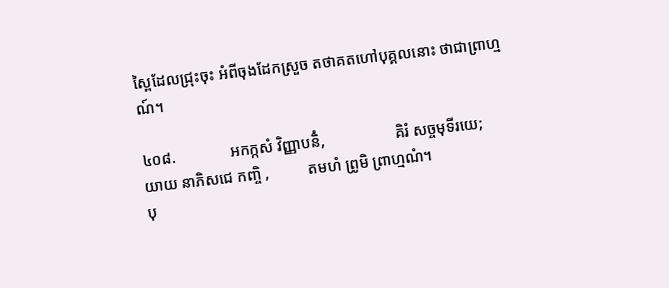ស្ពៃដែលជ្រុះចុះ អំពីចុងដែកស្រួច តថាគតហៅបុគ្គលនោះ ថាជាព្រាហ្មណ៍។

៤០៨.              អកក្កសំ វិញ្ញាបនិំ,                  គិរំ សច្ចមុទីរយេ;
យាយ នាភិសជេ កញ្ចិ ,          តមហំ ព្រូមិ ព្រាហ្មណំ។
បុ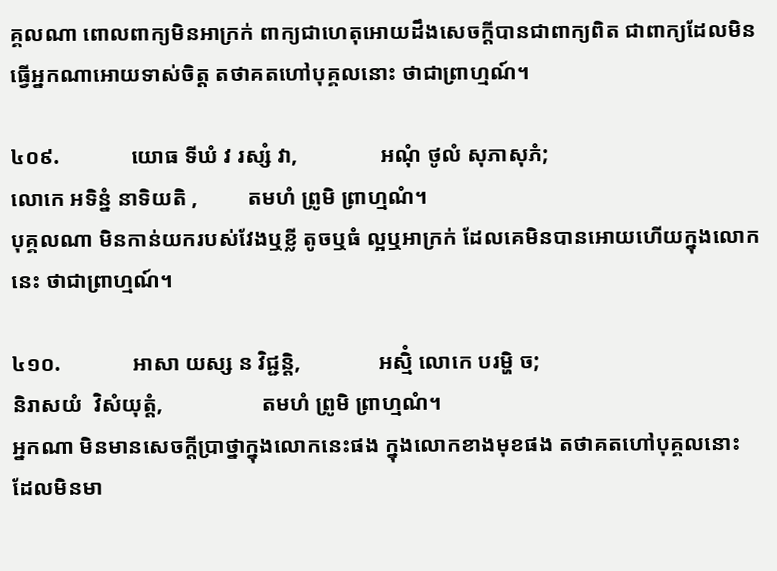គ្គលណា ពោលពាក្យមិនអាក្រក់ ពាក្យជាហេតុអោយដឹងសេចក្ដីបានជាពាក្យពិត ជាពាក្យដែលមិនធ្វើអ្នកណាអោយទាស់ចិត្ត តថាគតហៅបុគ្គលនោះ ថាជាព្រាហ្មណ៍។

៤០៩.             យោធ ទីឃំ វ រស្សំ វា,               អណុំ ថូលំ សុភាសុភំ;
លោកេ អទិន្នំ នាទិយតិ ,         តមហំ ព្រូមិ ព្រាហ្មណំ។
បុគ្គលណា មិនកាន់យករបស់វែងឬខ្លី តូចឬធំ ល្អឬអាក្រក់ ដែលគេមិនបានអោយហើយក្នុងលោកនេះ ថាជាព្រាហ្មណ៍។

៤១០.             អាសា យស្ស ន វិជ្ជន្តិ,              អស្មិំ លោកេ បរម្ហិ ច;
និរាសយំ  វិសំយុត្តំ,                  តមហំ ព្រូមិ ព្រាហ្មណំ។
អ្នកណា មិនមានសេចក្ដីប្រាថ្នាក្នុងលោកនេះផង ក្នុងលោកខាងមុខផង តថាគតហៅបុគ្គលនោះ ដែលមិនមា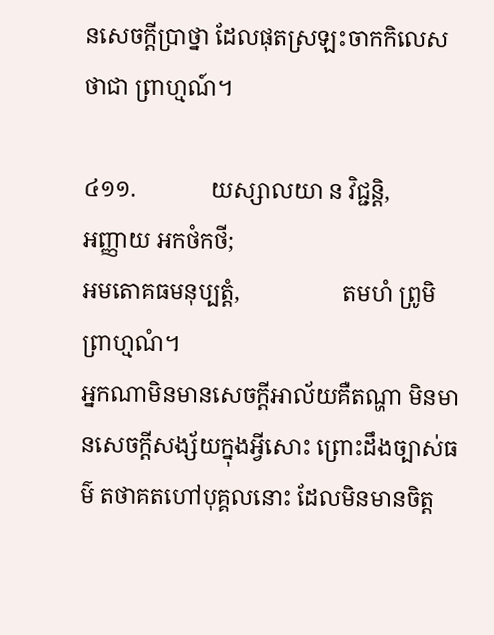នសេចក្ដីប្រាថ្នា ដែលផុតស្រឡះចាកកិលេស ថាជា ព្រាហ្មណ៍។

៤១១.             យស្សាលយា ន វិជ្ជន្តិ,              អញ្ញាយ អកថំកថី;
អមតោគធមនុប្បត្តំ,                  តមហំ ព្រូមិ ព្រាហ្មណំ។
អ្នកណាមិនមានសេចក្ដីអាល័យគឺតណ្ហា មិនមានសេចក្ដីសង្ស័យក្នុងអ្វីសោះ ព្រោះដឹងច្បាស់ធម៌ តថាគតហៅបុគ្គលនោះ ដែលមិនមានចិត្ត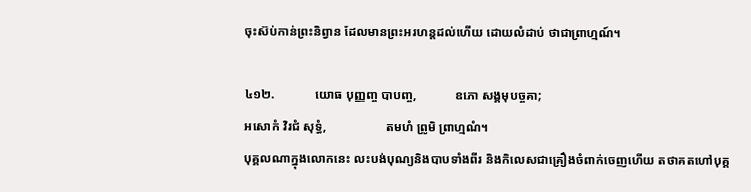ចុះស៊ប់កាន់ព្រះនិព្វាន ដែលមានព្រះអរហន្ដដល់ហើយ ដោយលំដាប់ ថាជាព្រាហ្មណ៍។

៤១២.             យោធ បុញ្ញញ្ច បាបញ្ច,            ឧភោ សង្គមុបច្ចគា;
អសោកំ វិរជំ សុទ្ធំ,                   តមហំ ព្រូមិ ព្រាហ្មណំ។
បុគ្គលណាក្នុងលោកនេះ លះបង់បុណ្យនិងបាបទាំងពីរ និងកិលេសជាគ្រឿងចំពាក់ចេញហើយ តថាគតហៅបុគ្គ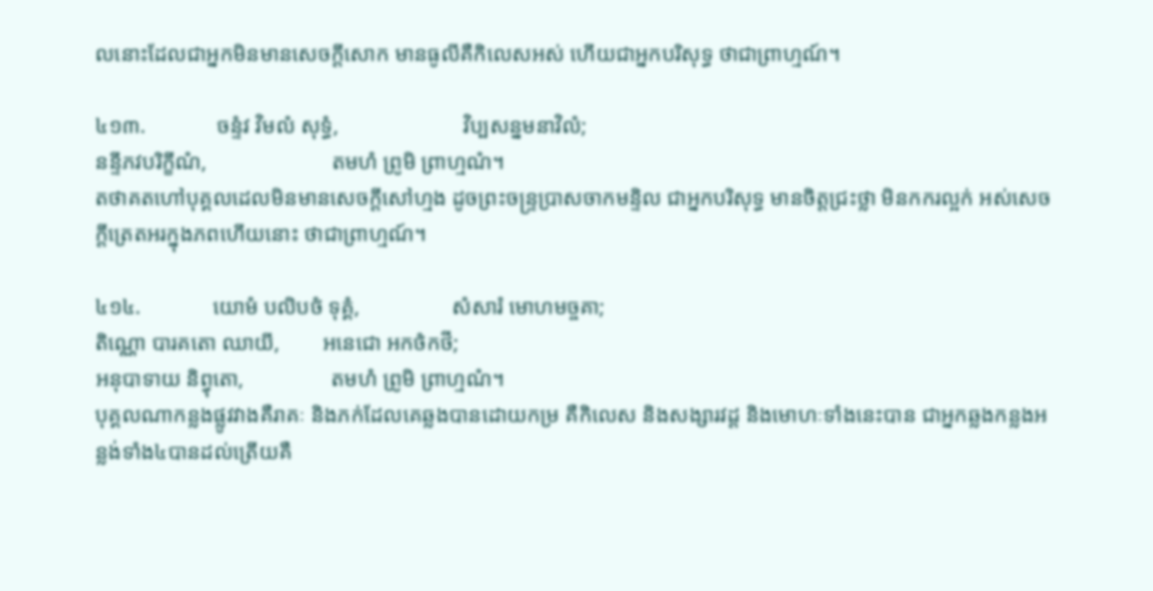លនោះដែលជាអ្នកមិនមានសេចក្ដីសោក មានធូលីគឺកិលេសអស់ ហើយជាអ្នកបរិសុទ្ធ ថាជាព្រាហ្មណ៍។

៤១៣.             ចន្ទំវ វិមលំ សុទ្ធំ,                       វិប្បសន្នមនាវិលំ;
នន្ទីភវបរិក្ខីណំ,                       តមហំ ព្រូមិ ព្រាហ្មណំ។
តថាគតហៅបុគ្គលដេលមិនមានសេចក្ដីសៅហ្មង ដូចព្រះចន្ទ្រប្រាសចាកមន្ទិល ជាអ្នកបរិសុទ្ធ មានចិត្តជ្រះថ្លា មិនកករល្អក់ អស់សេចក្ដីត្រេតអរក្នុងភពហើយនោះ ថាជាព្រាហ្មណ៍។

៤១៤.             យោមំ បលិបថំ ទុគ្គំ,                 សំសារំ មោហមច្ចគា;
តិណ្ណោ បារគតោ ឈាយី,        អនេជោ អកថំកថី;
អនុបាទាយ និព្វុតោ,                តមហំ ព្រូមិ ព្រាហ្មណំ។
បុគ្គលណាកន្លងផ្លូវវាងគឺរាគៈ និងភក់ដែលគេឆ្លងបានដោយកម្រ គឺកិលេស និងសង្សារវដ្ដ និងមោហៈទាំងនេះបាន ជាអ្នកឆ្លងកន្លងអន្លង់ទាំង៤បានដល់ត្រើយគឺ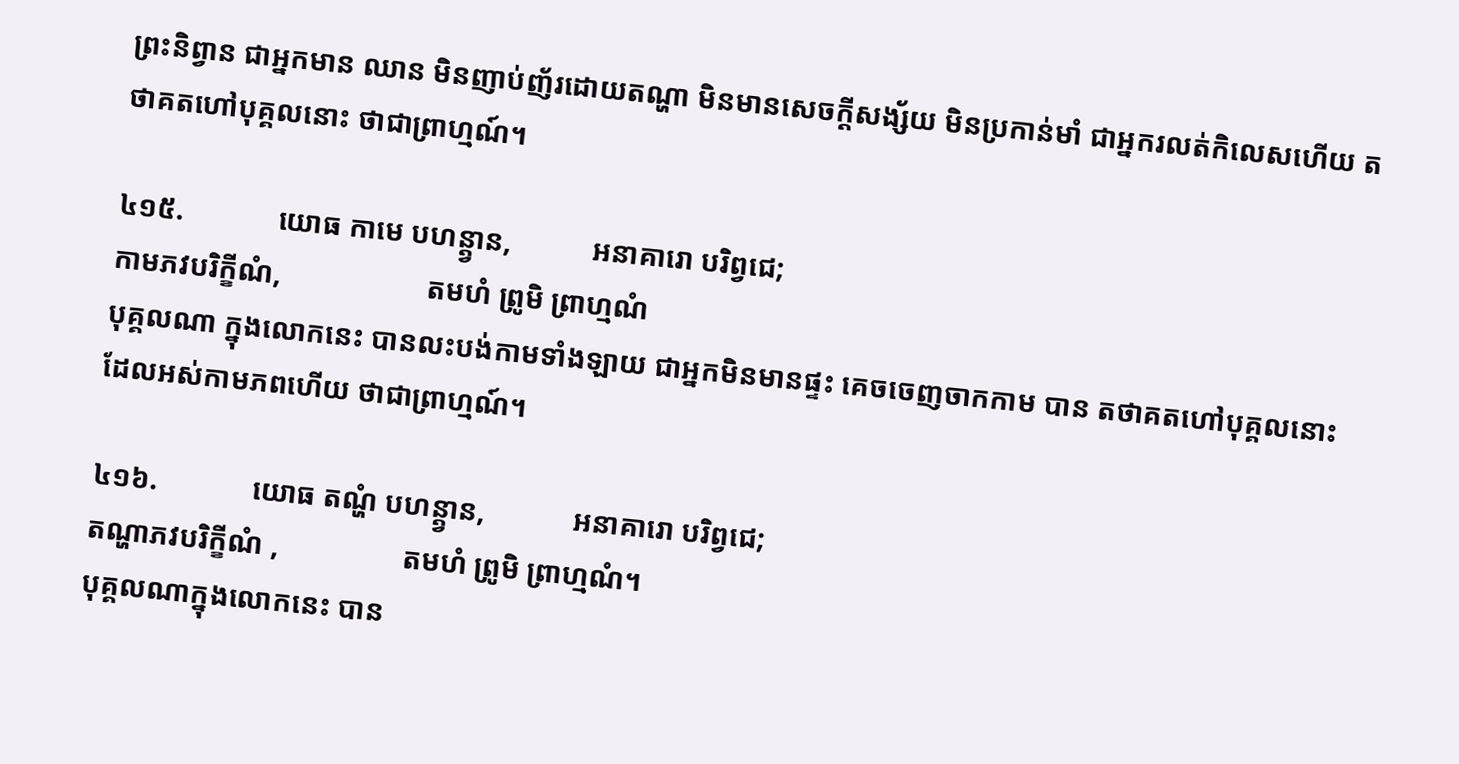ព្រះនិព្វាន ជាអ្នកមាន ឈាន មិនញាប់ញ័រដោយតណ្ហា មិនមានសេចក្ដីសង្ស័យ មិនប្រកាន់មាំ ជាអ្នករលត់កិលេសហើយ តថាគតហៅបុគ្គលនោះ ថាជាព្រាហ្មណ៍។

៤១៥.             យោធ កាមេ បហន្ត្វាន,           អនាគារោ បរិព្វជេ;
កាមភវបរិក្ខីណំ,                    តមហំ ព្រូមិ ព្រាហ្មណំ
បុគ្គលណា ក្នុងលោកនេះ បានលះបង់កាមទាំងឡាយ ជាអ្នកមិនមានផ្ទះ គេចចេញចាកកាម បាន តថាគតហៅបុគ្គលនោះ ដែលអស់កាមភពហើយ ថាជាព្រាហ្មណ៍។

៤១៦.             យោធ តណ្ហំ បហន្ត្វាន,            អនាគារោ បរិព្វជេ;
តណ្ហាភវបរិក្ខីណំ ,                 តមហំ ព្រូមិ ព្រាហ្មណំ។
បុគ្គលណាក្នុងលោកនេះ បាន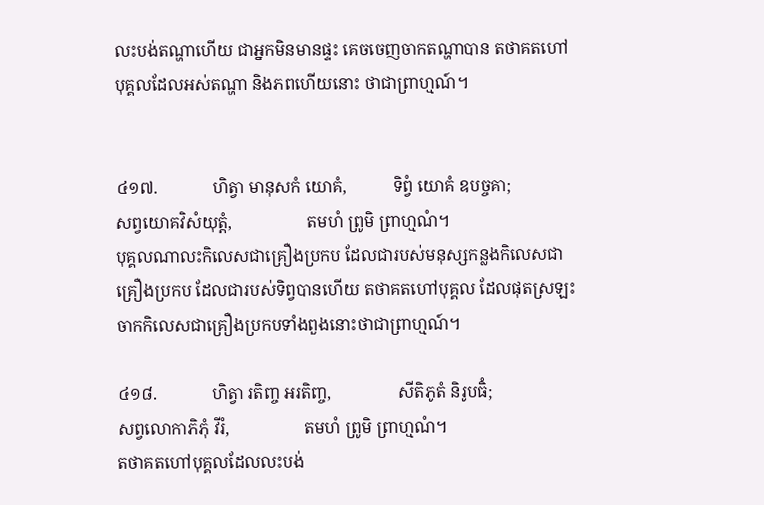លះបង់តណ្ហាហើយ ជាអ្នកមិនមានផ្ទះ គេចចេញចាកតណ្ហាបាន តថាគតហៅបុគ្គលដែលអស់តណ្ហា និងភពហើយនោះ ថាជាព្រាហ្មណ៍។


៤១៧.             ហិត្វា មានុសកំ យោគំ,           ទិព្វំ យោគំ ឧបច្ចគា;
សព្វយោគវិសំយុត្តំ,                  តមហំ ព្រូមិ ព្រាហ្មណំ។
បុគ្គលណាលះកិលេសជាគ្រឿងប្រកប ដែលជារបស់មនុស្សកន្លងកិលេសជាគ្រឿងប្រកប ដែលជារបស់ទិព្វបានហើយ តថាគតហៅបុគ្គល ដែលផុតស្រឡះ ចាកកិលេសជាគ្រឿងប្រកបទាំងពួងនោះថាជាព្រាហ្មណ៍។

៤១៨.             ហិត្វា រតិញ្ច អរតិញ្ច,                សីតិភូតំ និរូបធិំ;
សព្វលោកាភិភុំ វីរំ,                  តមហំ ព្រូមិ ព្រាហ្មណំ។
តថាគតហៅបុគ្គលដែលលះបង់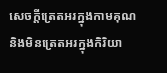សេចក្ដីត្រេតអរក្នុងកាមគុណនិងមិនត្រេតអរក្នុងកិរិយា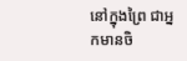នៅក្នុងព្រៃ ជាអ្នកមានចិ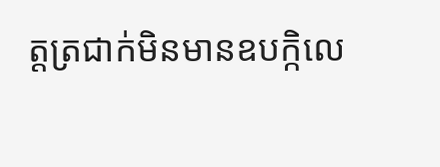ត្តត្រជាក់មិនមានឧបក្កិលេ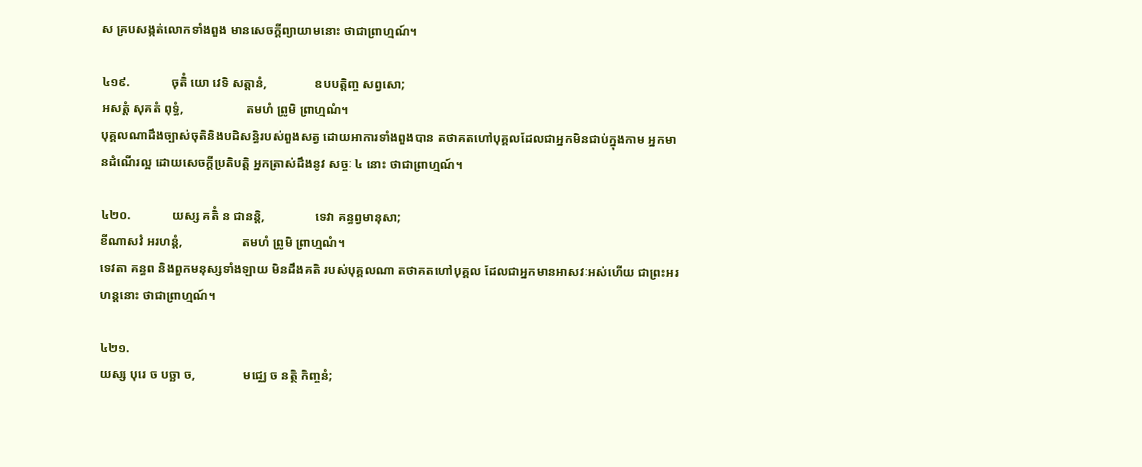ស គ្របសង្កត់លោកទាំងពួង មានសេចក្ដីព្យាយាមនោះ ថាជាព្រាហ្មណ៍។

៤១៩.             ចុតិំ យោ វេទិ សត្តានំ,               ឧបបត្តិញ្ច សព្វសោ;
អសត្តំ សុគតំ ពុទ្ធំ,                    តមហំ ព្រូមិ ព្រាហ្មណំ។
បុគ្គលណាដឹងច្បាស់ចុតិនិងបដិសន្ធិរបស់ពួងសត្វ ដោយអាការទាំងពួងបាន តថាគតហៅបុគ្គលដែលជាអ្នកមិនជាប់ក្នុងកាម អ្នកមានដំណើរល្អ ដោយសេចក្ដីប្រតិបត្តិ អ្នកត្រាស់ដឹងនូវ សច្ចៈ ៤ នោះ ថាជាព្រាហ្មណ៍។

៤២០.             យស្ស គតិំ ន ជានន្តិ,                ទេវា គន្ធព្វមានុសា;
ខីណាសវំ អរហន្តំ,                   តមហំ ព្រូមិ ព្រាហ្មណំ។
ទេវតា គន្ធព និងពួកមនុស្សទាំងឡាយ មិនដឹងគតិ របស់បុគ្គលណា តថាគតហៅបុគ្គល ដែលជាអ្នកមានអាសវៈអស់ហើយ ជាព្រះអរហន្ដនោះ ថាជាព្រាហ្មណ៍។

៤២១.
យស្ស បុរេ ច បច្ឆា ច,               មជ្ឈេ ច នត្ថិ កិញ្ចនំ;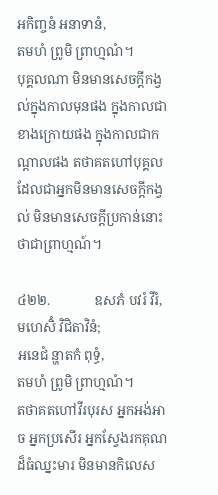អកិញ្ចនំ អនាទានំ,                  តមហំ ព្រូមិ ព្រាហ្មណំ។
បុគ្គលណា មិនមានសេចក្ដីកង្វល់ក្នុងកាលមុនផង ក្នុងកាលជាខាងក្រោយផង ក្នុងកាលជាកណ្ដាលផង តថាគតហៅបុគ្គលដែលជាអ្នកមិនមានសេចក្ដីកង្វល់ មិនមានសេចក្ដីប្រកាន់នោះ ថាជាព្រាហ្មណ៍។

៤២២.             ឧសភំ បវរំ វីរំ,                           មហេសិំ វិជិតាវិនំ;
អនេជំ ន្ហាតកំ ពុទ្ធំ,                   តមហំ ព្រូមិ ព្រាហ្មណំ។
តថាគតហៅវីរបុរស អ្នកអង់អាច អ្នកប្រសើរ អ្នកស្វែងរកគុណដ៏ធំឈ្នះមារ មិនមានកិលេស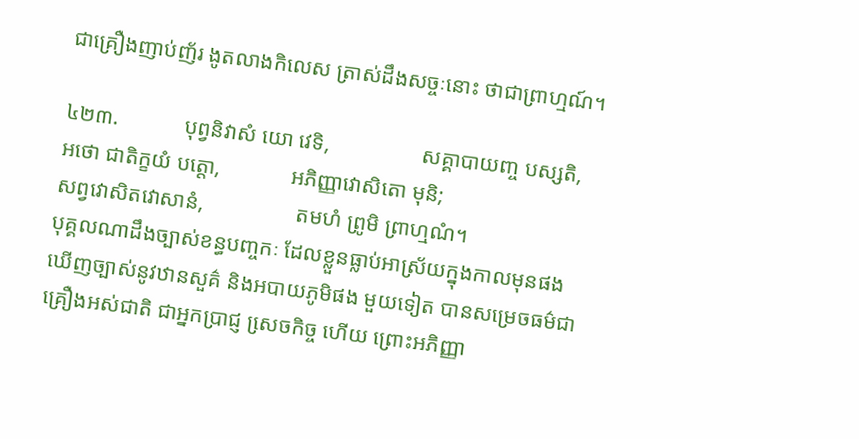ជាគ្រឿងញាប់ញ័រ ងូតលាងកិលេស ត្រាស់ដឹងសច្ចៈនោះ ថាជាព្រាហ្មណ៍។

៤២៣.            បុព្វនិវាសំ យោ វេទិ,                 សគ្គាបាយញ្ច បស្សតិ,
អថោ ជាតិក្ខយំ បត្តោ,             អភិញ្ញាវោសិតោ មុនិ;
សព្វវោសិតវោសានំ,                 តមហំ ព្រូមិ ព្រាហ្មណំ។
បុគ្គលណាដឹងច្បាស់ខន្ធបញ្ចកៈ ដែលខ្លួនធ្លាប់អាស្រ័យក្នុងកាលមុនផង ឃើញច្បាស់នូវឋានសួគ៌ និងអបាយភូមិផង មួយទៀត បានសម្រេចធម៌ជាគ្រឿងអស់ជាតិ ជាអ្នកប្រាជ្ញ សេ្រចកិច្ច ហើយ ព្រោះអភិញ្ញា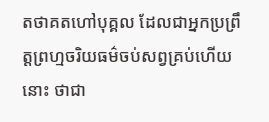តថាគតហៅបុគ្គល ដែលជាអ្នកប្រព្រឹត្តព្រហ្មចរិយធម៌ចប់សព្វគ្រប់ហើយ នោះ ថាជា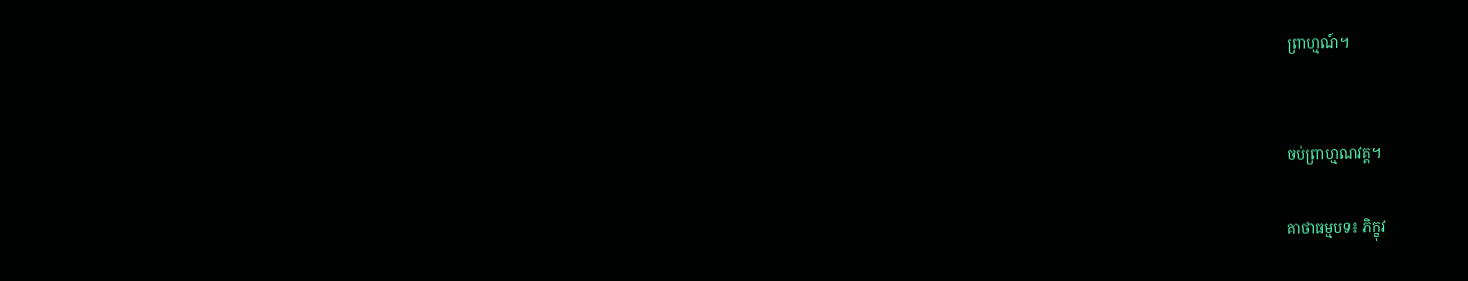ព្រាហ្មណ៍។


ចប់ព្រាហ្មណវគ្គ។

គាថាធម្មបទ៖ ភិក្ខុវ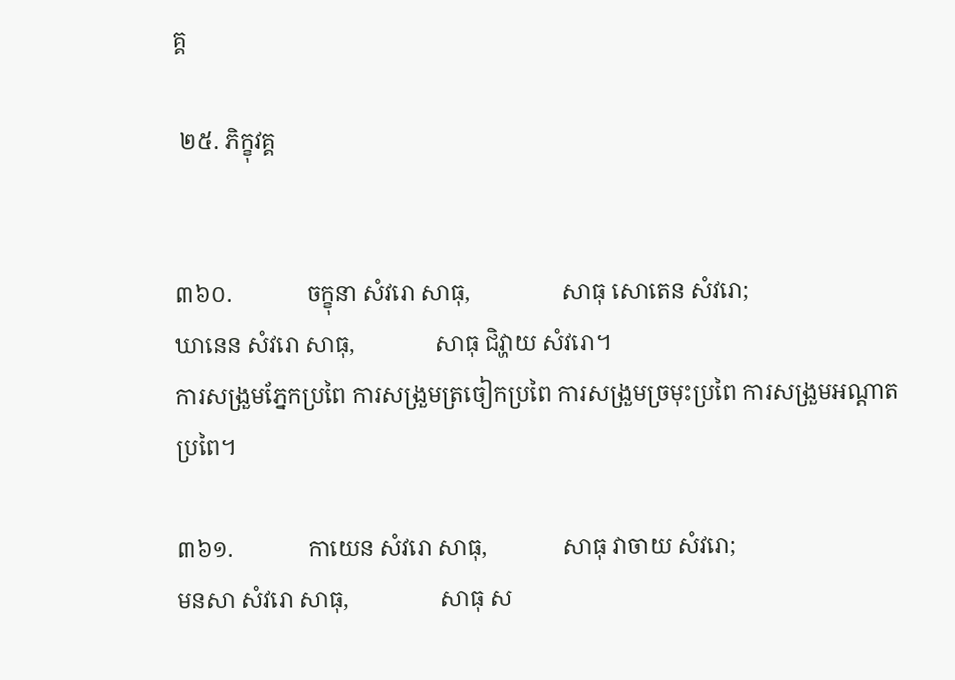គ្គ

 ២៥. ភិក្ខុវគ្គ


៣៦០.             ចក្ខុនា សំវរោ សាធុ,                សាធុ សោតេន សំវរោ;
ឃានេន សំវរោ សាធុ,              សាធុ ជិវ្ហាយ សំវរោ។
ការសង្រួមភ្នែកប្រពៃ ការសង្រួមត្រចៀកប្រពៃ ការសង្រួមច្រមុះប្រពៃ ការសង្រួមអណ្ដាតប្រពៃ។

៣៦១.             កាយេន សំវរោ សាធុ,             សាធុ វាចាយ សំវរោ;
មនសា សំវរោ សាធុ,                សាធុ ស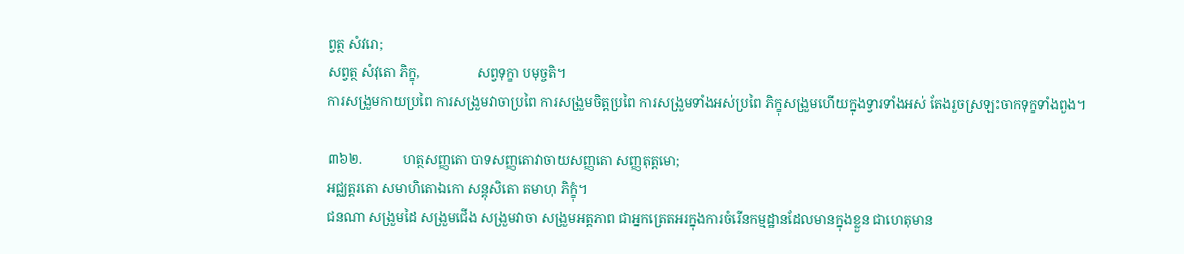ព្វត្ថ សំវរោ;
សព្វត្ថ សំវុតោ ភិក្ខុ,                 សព្វទុក្ខា បមុច្ចតិ។
ការសង្រួមកាយប្រពៃ ការសង្រួមវាចាប្រពៃ ការសង្រួមចិត្តប្រពៃ ការសង្រួមទាំងអស់ប្រពៃ ភិក្ខុសង្រួមហើយក្នុងទ្វារទាំងអស់ តែងរួចស្រឡះចាកទុក្ខទាំងពួង។

៣៦២.            ហត្ថសញ្ញតោ បាទសញ្ញតោវាចាយសញ្ញតោ សញ្ញតុត្តមោ;
អជ្ឈត្តរតោ សមាហិតោឯកោ សន្តុសិតោ តមាហុ ភិក្ខុំ។
ជនណា សង្រួមដៃ សង្រួមជើង សង្រួមវាចា សង្រួមអត្តភាព ជាអ្នកត្រេតអរក្នុងការចំរើនកម្មដ្ឋានដែលមានក្នុងខ្លួន ជាហេតុមាន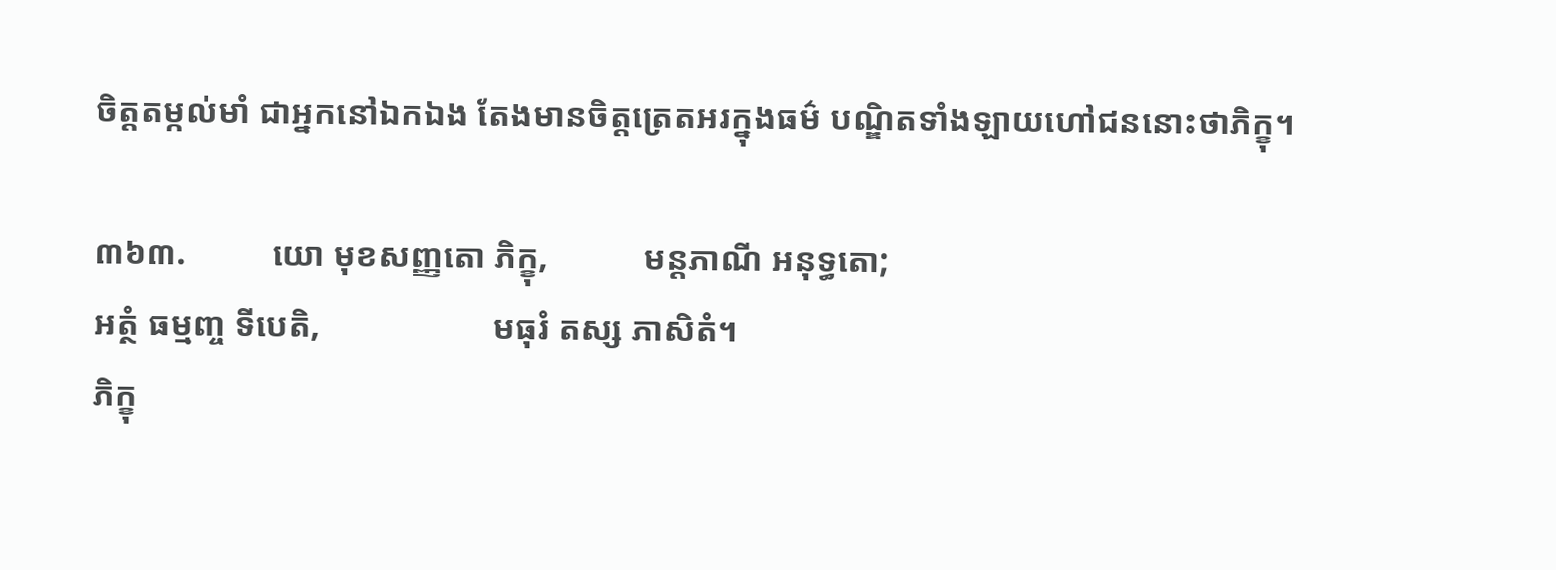ចិត្តតម្កល់មាំ ជាអ្នកនៅឯកឯង តែងមានចិត្តត្រេតអរក្នុងធម៌ បណ្ឌិតទាំងឡាយហៅជននោះថាភិក្ខុ។

៣៦៣.          យោ មុខសញ្ញតោ ភិក្ខុ,           មន្តភាណី អនុទ្ធតោ;
អត្ថំ ធម្មញ្ច ទីបេតិ,                    មធុរំ តស្ស ភាសិតំ។
ភិក្ខុ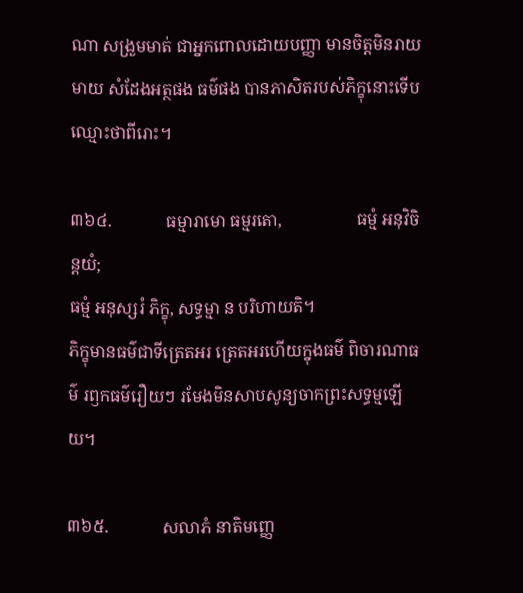ណា សង្រួមមាត់ ជាអ្នកពោលដោយបញ្ញា មានចិត្តមិនរាយមាយ សំដែងអត្ថផង ធម៌ផង បានភាសិតរបស់ភិក្ខុនោះទើបឈ្មោះថាពីរោះ។

៣៦៤.             ធម្មារាមោ ធម្មរតោ,                  ធម្មំ អនុវិចិន្តយំ;
ធម្មំ អនុស្សរំ ភិក្ខុ, សទ្ធម្មា ន បរិហាយតិ។
ភិក្ខុមានធម៌ជាទីត្រេតអរ ត្រេតអរហើយក្នុងធម៌ ពិចារណាធម៌ រឭកធម៌រឿយៗ រមែងមិនសាបសូន្យចាកព្រះសទ្ធម្មឡើយ។

៣៦៥.             សលាភំ នាតិមញ្ញេ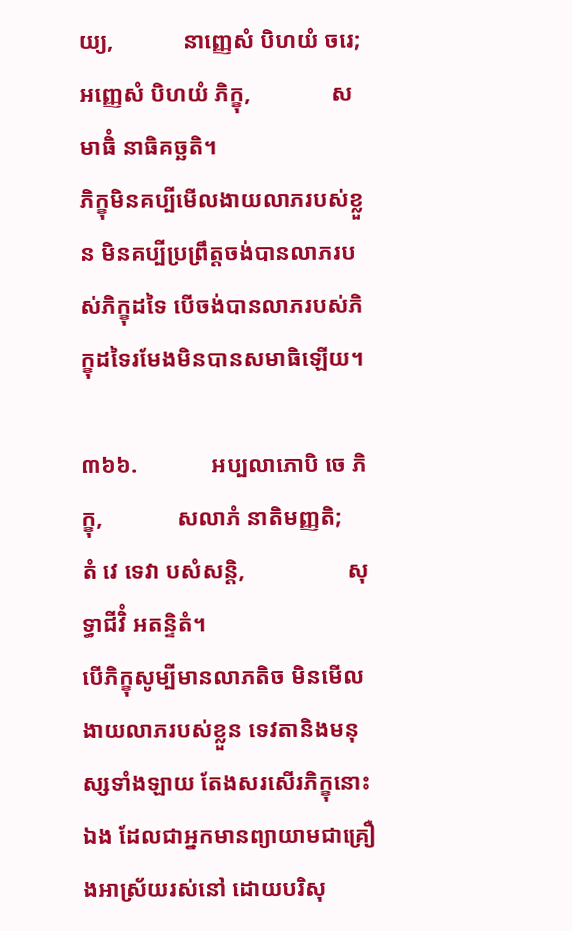យ្យ,            នាញ្ញេសំ បិហយំ ចរេ;
អញ្ញេសំ បិហយំ ភិក្ខុ,              សមាធិំ នាធិគច្ឆតិ។
ភិក្ខុមិនគប្បីមើលងាយលាភរបស់ខ្លួន មិនគប្បីប្រព្រឹត្តចង់បានលាភរបស់ភិក្ខុដទៃ បើចង់បានលាភរបស់ភិក្ខុដទៃរមែងមិនបានសមាធិឡើយ។

៣៦៦.             អប្បលាភោបិ ចេ ភិក្ខុ,             សលាភំ នាតិមញ្ញតិ;
តំ វេ ទេវា បសំសន្តិ,                  សុទ្ធាជីវិំ អតន្ទិតំ។
បើភិក្ខុសូម្បីមានលាភតិច មិនមើលងាយលាភរបស់ខ្លួន ទេវតានិងមនុស្សទាំងឡាយ តែងសរសើរភិក្ខុនោះឯង ដែលជាអ្នកមានព្យាយាមជាគ្រឿងអាស្រ័យរស់នៅ ដោយបរិសុ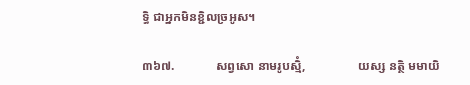ទ្ធិ ជាអ្នកមិនខ្ជិលច្រអូស។

៣៦៧.             សព្វសោ នាមរូបស្មិំ,                 យស្ស នត្ថិ មមាយិ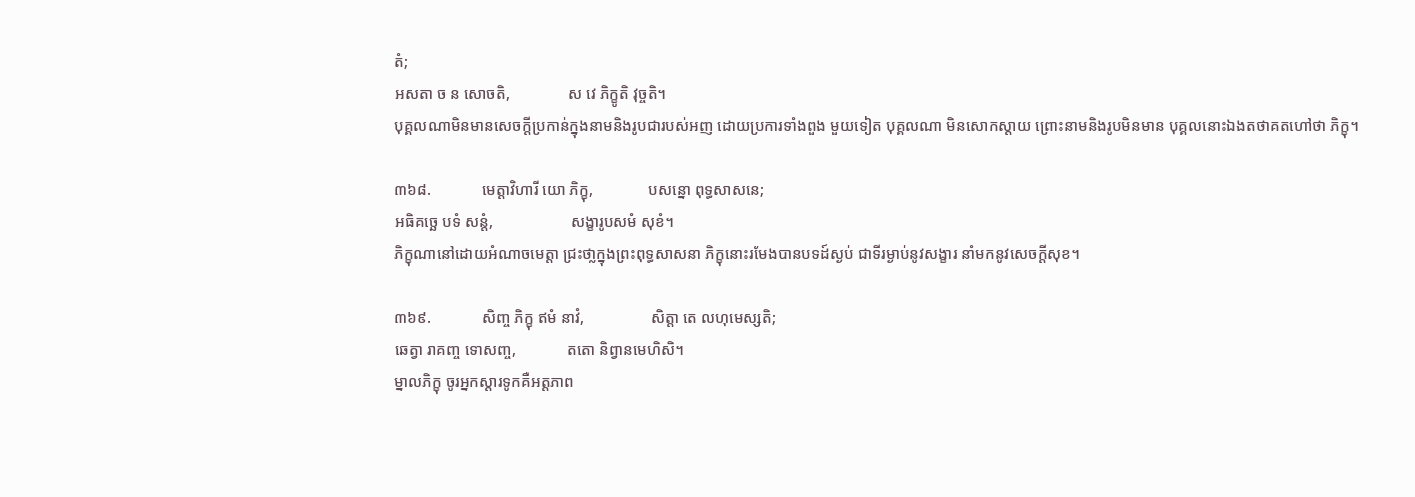តំ;
អសតា ច ន សោចតិ,               ស វេ ភិក្ខូតិ វុច្ចតិ។
បុគ្គលណាមិនមានសេចក្ដីប្រកាន់ក្នុងនាមនិងរូបជារបស់អញ ដោយប្រការទាំងពួង មួយទៀត បុគ្គលណា មិនសោកស្ដាយ ព្រោះនាមនិងរូបមិនមាន បុគ្គលនោះឯងតថាគតហៅថា ភិក្ខុ។

៣៦៨.             មេត្តាវិហារី យោ ភិក្ខុ,              បសន្នោ ពុទ្ធសាសនេ;
អធិគច្ឆេ បទំ សន្តំ,                    សង្ខារូបសមំ សុខំ។
ភិក្ខុណានៅដោយអំណាចមេត្តា ជ្រះថា្លក្នុងព្រះពុទ្ធសាសនា ភិក្ខុនោះរមែងបានបទដ៍ស្ងប់ ជាទីរម្ងាប់នូវសង្ខារ នាំមកនូវសេចក្ដីសុខ។

៣៦៩.             សិញ្ច ភិក្ខុ ឥមំ នាវំ,                 សិត្តា តេ លហុមេស្សតិ;
ឆេត្វា រាគញ្ច ទោសញ្ច,             តតោ និព្វានមេហិសិ។
ម្នាលភិក្ខុ ចូរអ្នកស្ដារទូកគឺអត្តភាព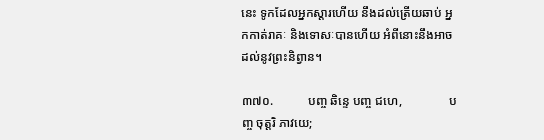នេះ ទូកដែលអ្នកស្ដារហើយ នឹងដល់ត្រើយឆាប់ អ្នកកាត់រាគៈ និងទោសៈបានហើយ អំពីនោះនឹងអាចដល់នូវព្រះនិព្វាន។

៣៧០.           បញ្ច ឆិន្ទេ បញ្ច ជហេ,               បញ្ច ចុត្តរិ ភាវយេ;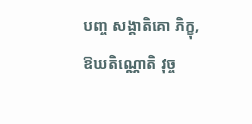បញ្ច សង្គាតិគោ ភិក្ខុ,              ឱឃតិណ្ណោតិ វុច្ច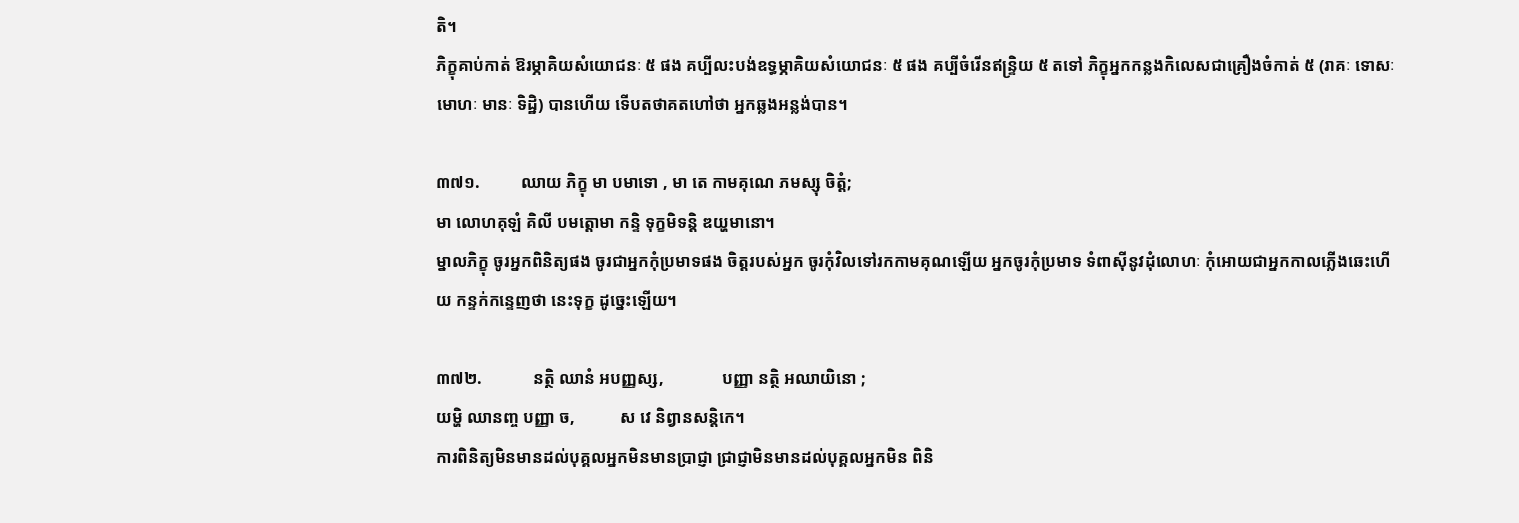តិ។
ភិក្ខុគាប់កាត់ ឱរម្ភាគិយសំយោជនៈ ៥ ផង គប្បីលះបង់ឧទ្ធម្ភាគិយសំយោជនៈ ៥ ផង គប្បីចំរើនឥន្ទ្រិយ ៥ តទៅ ភិក្ខុអ្នកកន្លងកិលេសជាគ្រឿងចំកាត់ ៥ (រាគៈ ទោសៈ មោហៈ មានៈ ទិដ្ឋិ) បានហើយ ទើបតថាគតហៅថា អ្នកឆ្លងអន្លង់បាន។

៣៧១.          ឈាយ ភិក្ខុ មា បមាទោ , មា តេ កាមគុណេ ភមស្សុ ចិត្តំ;
មា លោហគុឡំ គិលី បមត្តោមា កន្ទិ ទុក្ខមិទន្តិ ឌយ្ហមានោ។
ម្នាលភិក្ខុ ចូរអ្នកពិនិត្យផង ចូរជាអ្នកកុំប្រមាទផង ចិត្តរបស់អ្នក ចូរកុំវិលទៅរកកាមគុណឡើយ អ្នកចូរកុំប្រមាទ ទំពាស៊ីនូវដុំលោហៈ កុំអោយជាអ្នកកាលភ្លើងឆេះហើយ កន្ទក់កន្ទេញថា នេះទុក្ខ ដូច្នេះឡើយ។

៣៧២.            នត្ថិ ឈានំ អបញ្ញស្ស,              បញ្ញា នត្ថិ អឈាយិនោ ;
យម្ហិ ឈានញ្ច បញ្ញា ច,           ស វេ និព្វានសន្តិកេ។
ការពិនិត្យមិនមានដល់បុគ្គលអ្នកមិនមានប្រាជ្ញា ជ្រាជ្ញាមិនមានដល់បុគ្គលអ្នកមិន ពិនិ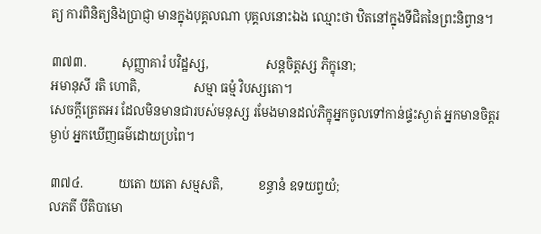ត្យ ការពិនិត្យនិងប្រាជ្ញា មានក្នុងបុគ្គលណា បុគ្គលនោះឯង ឈ្មោះថា ឋិតនៅក្នុងទីជិតនៃព្រះនិព្វាន។

៣៧៣.           សុញ្ញាគារំ បវិដ្ឋស្ស,                  សន្តចិត្តស្ស ភិក្ខុនោ;
អមានុសី រតិ ហោតិ,                 សម្មា ធម្មំ វិបស្សតោ។
សេចក្ដីត្រេតអរ ដែលមិនមានជារបស់មនុស្ស រមែងមានដល់ភិក្ខុអ្នកចូលទៅកាន់ផ្ទះស្ងាត់ អ្នកមានចិត្តរម្ងាប់ អ្នកឃើញធម៌ដោយប្រពៃ។

៣៧៤.           យតោ យតោ សម្មសតិ,           ខន្ធានំ ឧទយព្វយំ;
លភតី បីតិបាមោ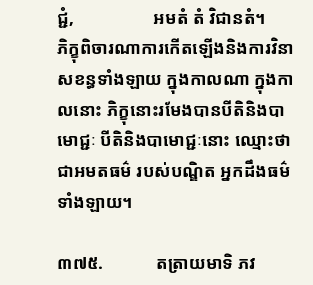ជ្ជំ,                  អមតំ តំ វិជានតំ។
ភិក្ខុពិចារណាការកើតឡើងនិងការវិនាសខន្ធទាំងឡាយ ក្នុងកាលណា ក្នុងកាលនោះ ភិក្ខុនោះរមែងបានបីតិនិងបាមោជ្ជៈ បីតិនិងបាមោជ្ជៈនោះ ឈ្មោះថា ជាអមតធម៌ របស់បណ្ឌិត អ្នកដឹងធម៌ទាំងឡាយ។

៣៧៥.            តត្រាយមាទិ ភវ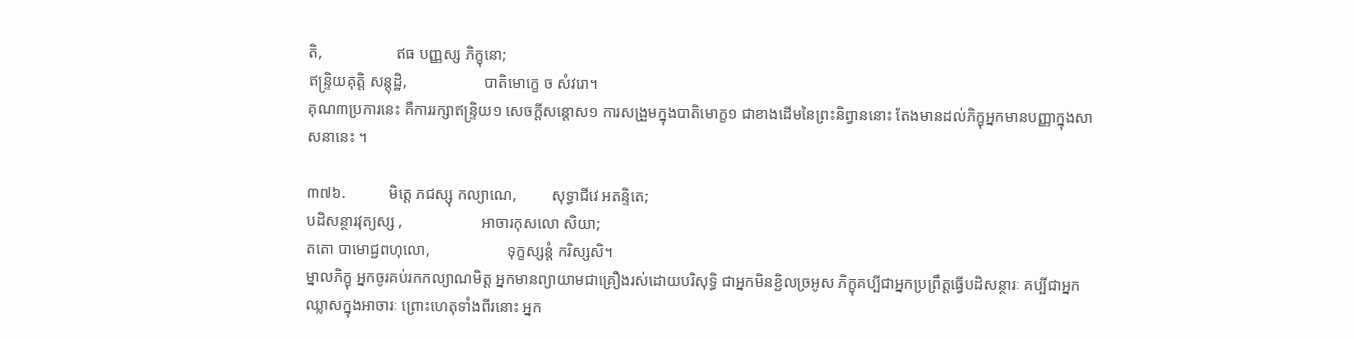តិ,                   ឥធ បញ្ញស្ស ភិក្ខុនោ;
ឥន្ទ្រិយគុត្តិ សន្តុដ្ឋិ,                    បាតិមោក្ខេ ច សំវរោ។
គុណ៣ប្រការនេះ គឺការរក្សាឥន្ទ្រិយ១ សេចក្ដីសន្ដោស១ ការសង្រួមក្នុងបាតិមោក្ខ១ ជាខាងដើមនៃព្រះនិព្វាននោះ តែងមានដល់ភិក្ខុអ្នកមានបញ្ញាក្នុងសាសនានេះ ។

៣៧៦.           មិត្តេ ភជស្សុ កល្យាណេ,         សុទ្ធាជីវេ អតន្ទិតេ;
បដិសន្ថារវុត្យស្ស ,                    អាចារកុសលោ សិយា;
តតោ បាមោជ្ជពហុលោ,                    ទុក្ខស្សន្តំ ករិស្សសិ។
ម្នាលភិក្ខុ អ្នកចូរគប់រកកល្យាណមិត្ត អ្នកមានព្យាយាមជាគ្រឿងរស់ដោយបរិសុទ្ធិ ជាអ្នកមិនខ្ជិលច្រអូស ភិក្ខុគប្បីជាអ្នកប្រព្រឹត្តធ្វើបដិសន្ថារៈ គប្បីជាអ្នកឈ្លាសក្នុងអាចារៈ ព្រោះហេតុទាំងពីរនោះ អ្នក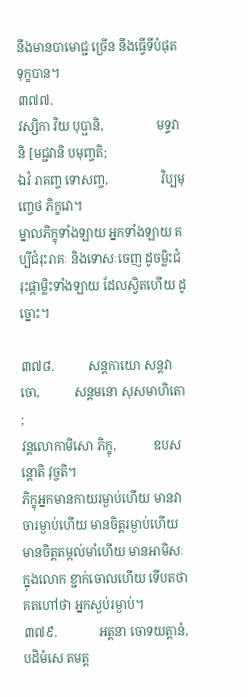នឹងមានបាមោជ្ជៈច្រើន នឹងធ្វើទីបំផុតទុក្ខបាន។
៣៧៧.
វស្សិកា វិយ បុប្ផានិ,                 មទ្ទវានិ [មជ្ជវានិ បមុញ្ចតិ;
ឯវំ រាគញ្ច ទោសញ្ច,                 វិប្បមុញ្ចេថ ភិក្ខវោ។
ម្នាលភិក្ខុទាំងឡាយ អ្នកទាំងឡាយ គប្បីជំរុះរាគៈ និងទោសៈចេញ ដូចម្លិះជំរុះផ្កាម្លិះទាំងឡាយ ដែលស្វិតហើយ ដូច្នោះ។

៣៧៨.           សន្តកាយោ សន្តវាចោ,           សន្តមនោ សុសមាហិតោ ;
វន្តលោកាមិសោ ភិក្ខុ,            ឧបសន្តោតិ វុច្ចតិ។
ភិក្ខុអ្នកមានកាយរម្ងាប់ហើយ មានវាចារម្ងាប់ហើយ មានចិត្តរម្ងាប់ហើយ មានចិត្តតម្កល់មាំហើយ មានអាមិសៈក្នុងលោក ខ្ជាក់ចោលហើយ ទើបតថាគតហៅថា អ្នកស្ងប់រម្ងាប់។
៣៧៩.             អត្តនា ចោទយត្តានំ,                បដិមំសេ តមត្ត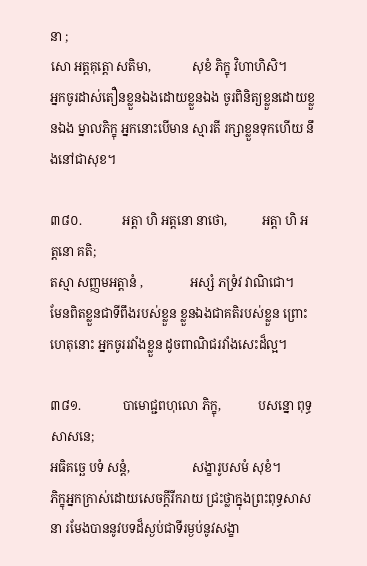នា ;
សោ អត្តគុត្តោ សតិមា,             សុខំ ភិក្ខុ វិហាហិសិ។
អ្នកចូរដាស់តឿនខ្លួនឯងដោយខ្លួនឯង ចូរពិនិត្យខ្លួនដោយខ្លួនឯង ម្នាលភិក្ខុ អ្នកនោះបើមាន ស្មារតី រក្សាខ្លួនទុកហើយ នឹងនៅជាសុខ។

៣៨០.             អត្តា ហិ អត្តនោ នាថោ,           អត្តា ហិ អត្តនោ គតិ;
តស្មា សញ្ញមអត្តានំ ,               អស្សំ ភទ្រំវ វាណិជោ។
មែនពិតខ្លួនជាទីពឹងរបស់ខ្លួន ខ្លួនឯងជាគតិរបស់ខ្លួន ព្រោះហេតុនោះ អ្នកចូររវាំងខ្លួន ដូចពាណិជរវាំងសេះដ៏ល្អ។

៣៨១.             បាមោជ្ជពហុលោ ភិក្ខុ,            បសន្នោ ពុទ្ធសាសនេ;
អធិគច្ឆេ បទំ សន្តំ,                    សង្ខារូបសមំ សុខំ។
ភិក្ខុអ្នកក្រាស់ដោយសេចក្ដីរីករាយ ជ្រះថ្លាក្នុងព្រះពុទ្ធសាសនា រមែងបាននូវបទដ៏ស្ងប់ជាទីរម្ងប់នូវសង្ខា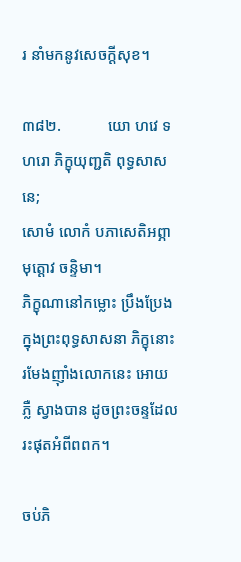រ នាំមកនូវសេចក្ដីសុខ។

៣៨២.            យោ ហវេ ទហរោ ភិក្ខុយុញ្ជតិ ពុទ្ធសាសនេ;
សោមំ លោកំ បភាសេតិអព្ភា មុត្តោវ ចន្ទិមា។
ភិក្ខុណានៅកម្លោះ ប្រឹងប្រែង ក្នុងព្រះពុទ្ធសាសនា ភិក្ខុនោះរមែងញ៉ាំងលោកនេះ អោយភ្លឺ ស្វាងបាន ដូចព្រះចន្ទដែលរះផុតអំពីពពក។

ចប់ភិ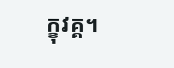ក្ខុវគ្គ។